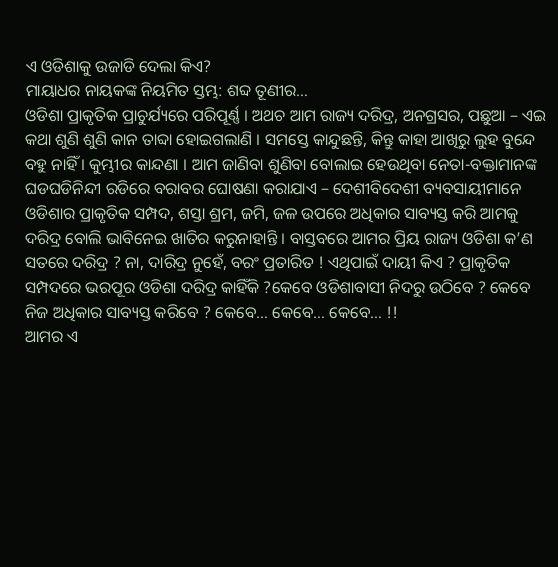ଏ ଓଡିଶାକୁ ଉଜାଡି ଦେଲା କିଏ?
ମାୟାଧର ନାୟକଙ୍କ ନିୟମିତ ସ୍ତମ୍ଭ: ଶବ୍ଦ ତୂଣୀର…
ଓଡିଶା ପ୍ରାକୃତିକ ପ୍ରାଚୁର୍ଯ୍ୟରେ ପରିପୂର୍ଣ୍ଣ । ଅଥଚ ଆମ ରାଜ୍ୟ ଦରିଦ୍ର, ଅନଗ୍ରସର, ପଛୁଆ – ଏଇ କଥା ଶୁଣି ଶୁଣି କାନ ତାବ୍ଦା ହୋଇଗଲାଣି । ସମସ୍ତେ କାନ୍ଦୁଛନ୍ତି, କିନ୍ତୁ କାହା ଆଖିରୁ ଲୁହ ବୁନ୍ଦେ ବହୁ ନାହିଁ । କୁମ୍ଭୀର କାନ୍ଦଣା । ଆମ ଜାଣିବା ଶୁଣିବା ବୋଲାଇ ହେଉଥିବା ନେତା-ବକ୍ତାମାନଙ୍କ ଘଡଘଡିନିନ୍ଦୀ ରଡିରେ ବରାବର ଘୋଷଣା କରାଯାଏ – ଦେଶୀବିଦେଶୀ ବ୍ୟବସାୟୀମାନେ ଓଡିଶାର ପ୍ରାକୃତିକ ସମ୍ପଦ, ଶସ୍ତା ଶ୍ରମ, ଜମି, ଜଳ ଉପରେ ଅଧିକାର ସାବ୍ୟସ୍ତ କରି ଆମକୁ ଦରିଦ୍ର ବୋଲି ଭାବିନେଇ ଖାତିର କରୁନାହାନ୍ତି । ବାସ୍ତବରେ ଆମର ପ୍ରିୟ ରାଜ୍ୟ ଓଡିଶା କ’ଣ ସତରେ ଦରିଦ୍ର ? ନା, ଦାରିଦ୍ର ନୁହେଁ, ବରଂ ପ୍ରତାରିତ ! ଏଥିପାଇଁ ଦାୟୀ କିଏ ? ପ୍ରାକୃତିକ ସମ୍ପଦରେ ଭରପୂର ଓଡିଶା ଦରିଦ୍ର କାହିଁକି ?କେବେ ଓଡିଶାବାସୀ ନିଦରୁ ଉଠିବେ ? କେବେ ନିଜ ଅଧିକାର ସାବ୍ୟସ୍ତ କରିବେ ? କେବେ… କେବେ… କେବେ… !!
ଆମର ଏ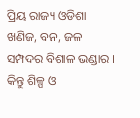ପ୍ରିୟ ରାଜ୍ୟ ଓଡିଶା ଖଣିଜ, ବନ, ଜଳ ସମ୍ପଦର ବିଶାଳ ଭଣ୍ଡାର । କିନ୍ତୁ ଶିଳ୍ପ ଓ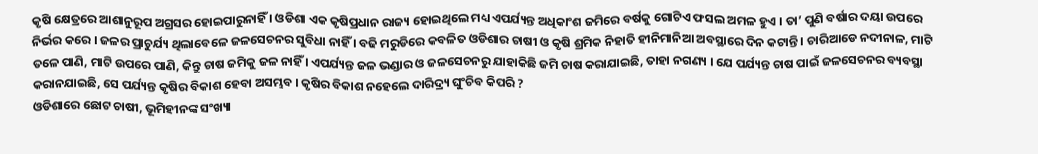କୃଷି କ୍ଷେତ୍ରରେ ଆଶାନୁରୂପ ଅଗ୍ରସର ହୋଇପାରୁନାହିଁ । ଓଡିଶା ଏକ କୃଷିପ୍ରଧାନ ରାଜ୍ୟ ହୋଇଥିଲେ ମଧ୍ୟ ଏପର୍ଯ୍ୟନ୍ତ ଅଧିକାଂଶ ଜମିରେ ବର୍ଷକୁ ଗୋଟିଏ ଫସଲ ଅମଳ ହୁଏ । ତା’ ପୁଣି ବର୍ଷାର ଦୟା ଉପରେ ନିର୍ଭର କରେ । ଜଳର ପ୍ରାଚୁର୍ଯ୍ୟ ଥିଲାବେଳେ ଜଳସେଚନର ସୁବିଧା ନାହିଁ । ବଢି ମରୁଡିରେ କବଳିତ ଓଡିଶାର ଚାଷୀ ଓ କୃଷି ଶ୍ରମିକ ନିହାତି ହୀନିମାନିଆ ଅବସ୍ଥାରେ ଦିନ କଟାନ୍ତି । ଚାରିଆଡେ ନଦୀନାଳ, ମାଟି ତଳେ ପାଣି, ମାଟି ଉପରେ ପାଣି, କିନ୍ତୁ ଚାଷ ଜମିକୁ ଜଳ ନାହିଁ । ଏପର୍ଯ୍ୟନ୍ତ ଜଳ ଭଣ୍ଡାର ଓ ଜଳସେଚନରୁ ଯାହାକିଛି ଜମି ଚାଷ କରାଯାଇଛି, ତାହା ନଗଣ୍ୟ । ଯେ ପର୍ଯ୍ୟନ୍ତ ଚାଷ ପାଇଁ ଜଳସେଚନର ବ୍ୟବସ୍ଥା କରାନଯାଇଛି, ସେ ପର୍ଯ୍ୟନ୍ତ କୃଷିର ବିକାଶ ହେବା ଅସମ୍ଭବ । କୃଷିର ବିକାଶ ନହେଲେ ଦାରିଦ୍ର୍ୟ ଘୁଂଚିବ କିପରି ?
ଓଡିଶାରେ ଛୋଟ ଚାଷୀ, ଭୂମିହୀନଙ୍କ ସଂଖ୍ୟା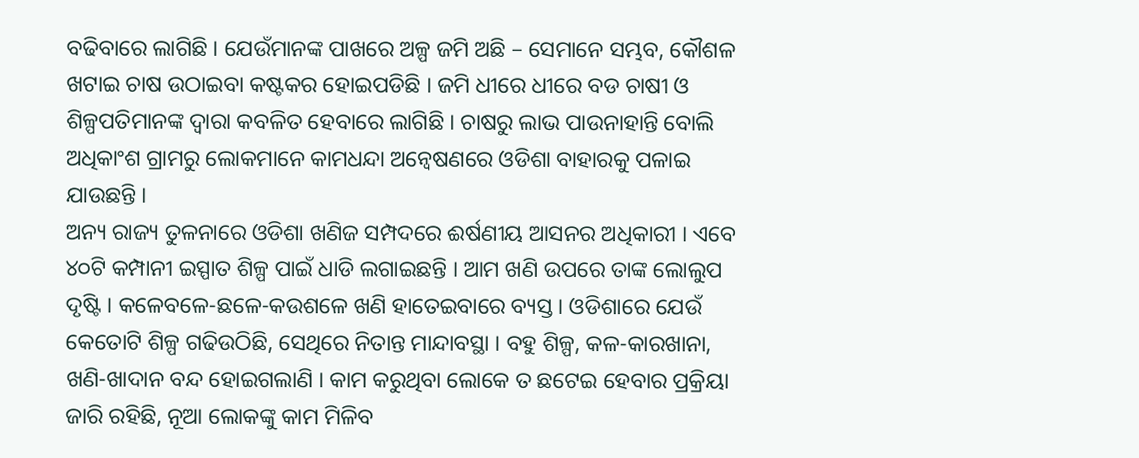ବଢିବାରେ ଲାଗିଛି । ଯେଉଁମାନଙ୍କ ପାଖରେ ଅଳ୍ପ ଜମି ଅଛି – ସେମାନେ ସମ୍ଭବ, କୌଶଳ ଖଟାଇ ଚାଷ ଉଠାଇବା କଷ୍ଟକର ହୋଇପଡିଛି । ଜମି ଧୀରେ ଧୀରେ ବଡ ଚାଷୀ ଓ ଶିଳ୍ପପତିମାନଙ୍କ ଦ୍ୱାରା କବଳିତ ହେବାରେ ଲାଗିଛି । ଚାଷରୁ ଲାଭ ପାଉନାହାନ୍ତି ବୋଲି ଅଧିକାଂଶ ଗ୍ରାମରୁ ଲୋକମାନେ କାମଧନ୍ଦା ଅନ୍ୱେଷଣରେ ଓଡିଶା ବାହାରକୁ ପଳାଇ ଯାଉଛନ୍ତି ।
ଅନ୍ୟ ରାଜ୍ୟ ତୁଳନାରେ ଓଡିଶା ଖଣିଜ ସମ୍ପଦରେ ଈର୍ଷଣୀୟ ଆସନର ଅଧିକାରୀ । ଏବେ ୪୦ଟି କମ୍ପାନୀ ଇସ୍ପାତ ଶିଳ୍ପ ପାଇଁ ଧାଡି ଲଗାଇଛନ୍ତି । ଆମ ଖଣି ଉପରେ ତାଙ୍କ ଲୋଲୁପ ଦୃଷ୍ଟି । କଳେବଳେ-ଛଳେ-କଉଶଳେ ଖଣି ହାତେଇବାରେ ବ୍ୟସ୍ତ । ଓଡିଶାରେ ଯେଉଁ କେତୋଟି ଶିଳ୍ପ ଗଢିଉଠିଛି, ସେଥିରେ ନିତାନ୍ତ ମାନ୍ଦାବସ୍ଥା । ବହୁ ଶିଳ୍ପ, କଳ-କାରଖାନା, ଖଣି-ଖାଦାନ ବନ୍ଦ ହୋଇଗଲାଣି । କାମ କରୁଥିବା ଲୋକେ ତ ଛଟେଇ ହେବାର ପ୍ରକ୍ରିୟା ଜାରି ରହିଛି, ନୂଆ ଲୋକଙ୍କୁ କାମ ମିଳିବ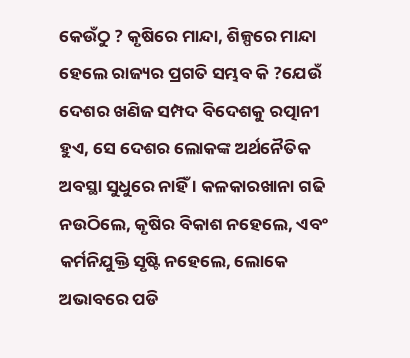କେଉଁଠୁ ? କୃଷିରେ ମାନ୍ଦା, ଶିଳ୍ପରେ ମାନ୍ଦା ହେଲେ ରାଜ୍ୟର ପ୍ରଗତି ସମ୍ଭବ କି ?ଯେଉଁ ଦେଶର ଖଣିଜ ସମ୍ପଦ ବିଦେଶକୁ ରତ୍ପାନୀ ହୁଏ, ସେ ଦେଶର ଲୋକଙ୍କ ଅର୍ଥନୈତିକ ଅବସ୍ଥା ସୁଧୁରେ ନାହିଁ । କଳକାରଖାନା ଗଢି ନଉଠିଲେ, କୃଷିର ବିକାଶ ନହେଲେ, ଏବଂ କର୍ମନିଯୁକ୍ତି ସୃଷ୍ଟି ନହେଲେ, ଲୋକେ ଅଭାବରେ ପଡି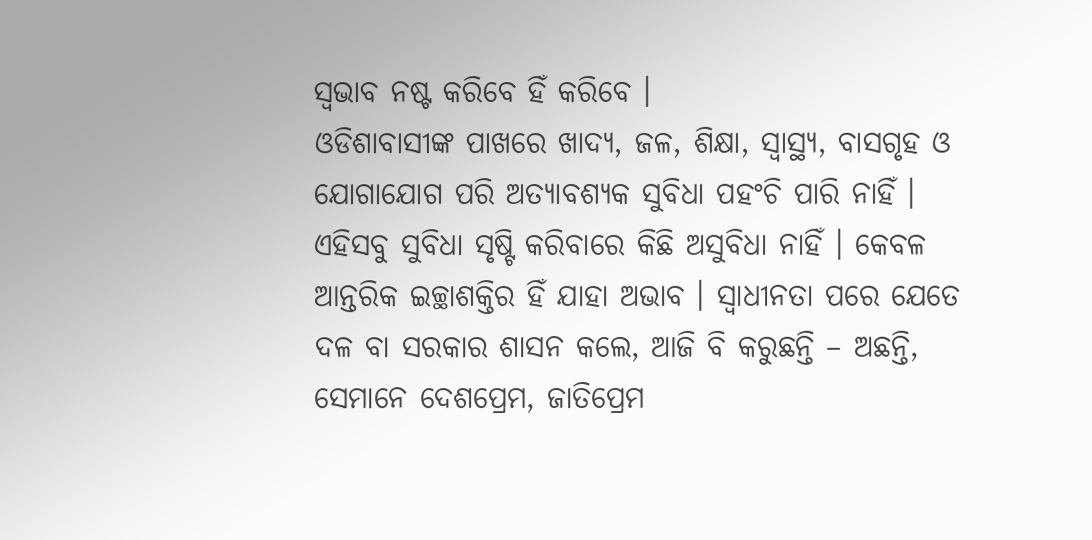ସ୍ୱଭାବ ନଷ୍ଟ କରିବେ ହିଁ କରିବେ ।
ଓଡିଶାବାସୀଙ୍କ ପାଖରେ ଖାଦ୍ୟ, ଜଳ, ଶିକ୍ଷା, ସ୍ୱାସ୍ଥ୍ୟ, ବାସଗୃହ ଓ ଯୋଗାଯୋଗ ପରି ଅତ୍ୟାବଶ୍ୟକ ସୁବିଧା ପହଂଚି ପାରି ନାହିଁ । ଏହିସବୁ ସୁବିଧା ସୃଷ୍ଟି କରିବାରେ କିଛି ଅସୁବିଧା ନାହିଁ । କେବଳ ଆନ୍ତରିକ ଇଚ୍ଛାଶକ୍ତିର ହିଁ ଯାହା ଅଭାବ । ସ୍ୱାଧୀନତା ପରେ ଯେତେ ଦଳ ବା ସରକାର ଶାସନ କଲେ, ଆଜି ବି କରୁଛନ୍ତି – ଅଛନ୍ତି, ସେମାନେ ଦେଶପ୍ରେମ, ଜାତିପ୍ରେମ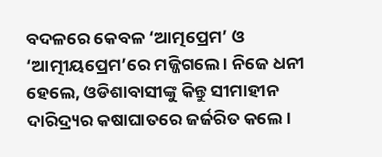ବଦଳରେ କେବଳ ‘ଆତ୍ମପ୍ରେମ’ ଓ ‘ଆତ୍ମୀୟପ୍ରେମ’ରେ ମଜ୍ଜିଗଲେ । ନିଜେ ଧନୀ ହେଲେ, ଓଡିଶାବାସୀଙ୍କୁ କିନ୍ତୁ ସୀମାହୀନ ଦାରିଦ୍ର୍ୟର କଷାଘାତରେ ଜର୍ଜରିତ କଲେ ।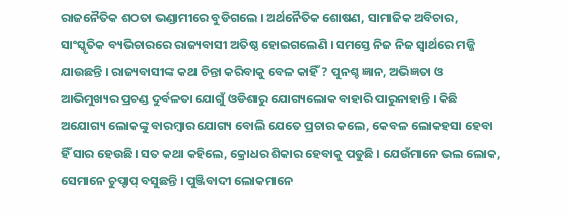ରାଜନୈତିକ ଶଠତା ଭଣ୍ଡାମୀରେ ବୁଡିଗଲେ । ଅର୍ଥନୈତିକ ଶୋଷଣ, ସାମାଜିକ ଅବିଚାର, ସାଂସ୍କୃତିକ ବ୍ୟଭିଚାରରେ ରାଜ୍ୟବାସୀ ଅତିଷ୍ଠ ହୋଇଗଲେଣି । ସମସ୍ତେ ନିଜ ନିଜ ସ୍ୱାର୍ଥରେ ମଜ୍ଜି ଯାଉଛନ୍ତି । ରାଜ୍ୟବାସୀଙ୍କ କଥା ଚିନ୍ତା କରିବାକୁ ବେଳ କାହିଁ ? ପୁନଶ୍ଚ ଜ୍ଞାନ, ଅଭିଜ୍ଞତା ଓ ଆଭିମୁଖ୍ୟର ପ୍ରଚଣ୍ଡ ଦୁର୍ବଳତା ଯୋଗୁଁ ଓଡିଶାରୁ ଯୋଗ୍ୟଲୋକ ବାହାରି ପାରୁନାହାନ୍ତି । କିଛି ଅଯୋଗ୍ୟ ଲୋକଙ୍କୁ ବାରମ୍ବାର ଯୋଗ୍ୟ ବୋଲି ଯେତେ ପ୍ରଚାର କଲେ, କେବଳ ଲୋକହସା ହେବା ହିଁ ସାର ହେଉଛି । ସତ କଥା କହିଲେ, କ୍ରୋଧର ଶିକାର ହେବାକୁ ପଡୁଛି । ଯେଉଁମାନେ ଭଲ ଲୋକ, ସେମାନେ ଚୁପ୍ଚାପ୍ ବସୁଛନ୍ତି । ପୁଞ୍ଜିବାଦୀ ଲୋକମାନେ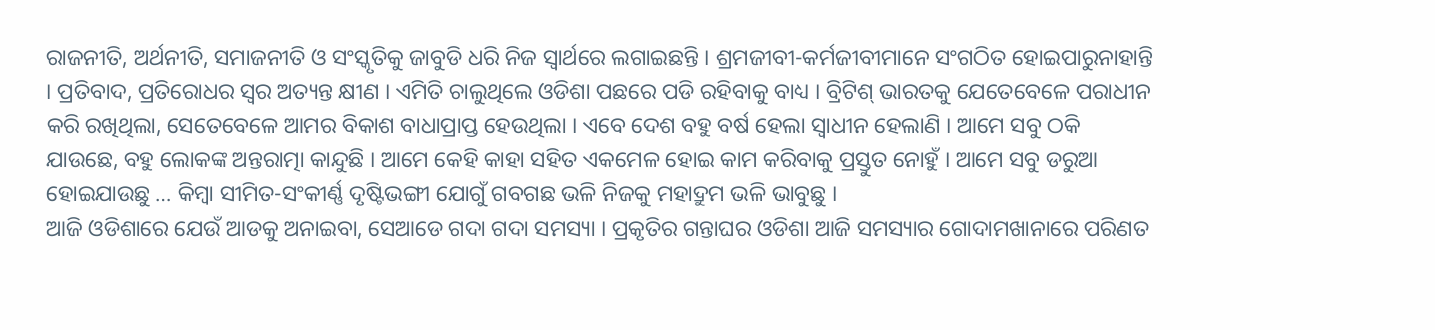ରାଜନୀତି, ଅର୍ଥନୀତି, ସମାଜନୀତି ଓ ସଂସ୍କୃତିକୁ ଜାବୁଡି ଧରି ନିଜ ସ୍ୱାର୍ଥରେ ଲଗାଇଛନ୍ତି । ଶ୍ରମଜୀବୀ-କର୍ମଜୀବୀମାନେ ସଂଗଠିତ ହୋଇପାରୁନାହାନ୍ତି । ପ୍ରତିବାଦ, ପ୍ରତିରୋଧର ସ୍ୱର ଅତ୍ୟନ୍ତ କ୍ଷୀଣ । ଏମିତି ଚାଲୁଥିଲେ ଓଡିଶା ପଛରେ ପଡି ରହିବାକୁ ବାଧ୍ୟ । ବ୍ରିଟିଶ୍ ଭାରତକୁ ଯେତେବେଳେ ପରାଧୀନ କରି ରଖିଥିଲା, ସେତେବେଳେ ଆମର ବିକାଶ ବାଧାପ୍ରାପ୍ତ ହେଉଥିଲା । ଏବେ ଦେଶ ବହୁ ବର୍ଷ ହେଲା ସ୍ୱାଧୀନ ହେଲାଣି । ଆମେ ସବୁ ଠକି ଯାଉଛେ, ବହୁ ଲୋକଙ୍କ ଅନ୍ତରାତ୍ମା କାନ୍ଦୁଛି । ଆମେ କେହି କାହା ସହିତ ଏକମେଳ ହୋଇ କାମ କରିବାକୁ ପ୍ରସ୍ତୁତ ନୋହୁଁ । ଆମେ ସବୁ ଡରୁଆ ହୋଇଯାଉଛୁ … କିମ୍ବା ସୀମିତ-ସଂକୀର୍ଣ୍ଣ ଦୃଷ୍ଟିଭଙ୍ଗୀ ଯୋଗୁଁ ଗବଗଛ ଭଳି ନିଜକୁ ମହାଦ୍ରୁମ ଭଳି ଭାବୁଛୁ ।
ଆଜି ଓଡିଶାରେ ଯେଉଁ ଆଡକୁ ଅନାଇବା, ସେଆଡେ ଗଦା ଗଦା ସମସ୍ୟା । ପ୍ରକୃତିର ଗନ୍ତାଘର ଓଡିଶା ଆଜି ସମସ୍ୟାର ଗୋଦାମଖାନାରେ ପରିଣତ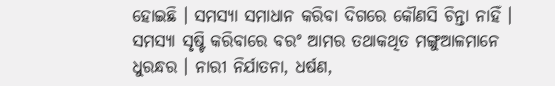ହୋଇଛି । ସମସ୍ୟା ସମାଧାନ କରିବା ଦିଗରେ କୌଣସି ଚିନ୍ତା ନାହିଁ । ସମସ୍ୟା ସୃଷ୍ଟି କରିବାରେ ବରଂ ଆମର ତଥାକଥିତ ମଙ୍ଗୁଆଳମାନେ ଧୁରନ୍ଧର । ନାରୀ ନିର୍ଯାତନା, ଧର୍ଷଣ,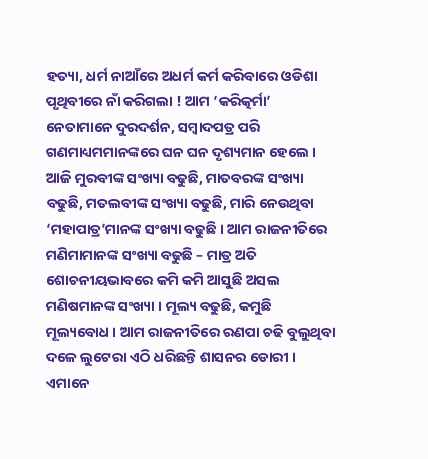ହତ୍ୟା, ଧର୍ମ ନାଆଁରେ ଅଧର୍ମ କର୍ମ କରିବାରେ ଓଡିଶା ପୃଥିବୀରେ ନାଁ କରିଗଲା ! ଆମ ‘କରିତ୍କର୍ମା’ ନେତାମାନେ ଦୁରଦର୍ଶନ, ସମ୍ବାଦପତ୍ର ପରି ଗଣମାଧ୍ୟମମାନଙ୍କରେ ଘନ ଘନ ଦୃଶ୍ୟମାନ ହେଲେ ।
ଆଜି ମୁରବୀଙ୍କ ସଂଖ୍ୟା ବଢୁଛି, ମାତବରଙ୍କ ସଂଖ୍ୟା ବଢୁଛି, ମତଲବୀଙ୍କ ସଂଖ୍ୟା ବଢୁଛି, ମାରି ନେଉଥିବା ‘ମହାପାତ୍ର’ମାନଙ୍କ ସଂଖ୍ୟା ବଢୁଛି । ଆମ ରାଜନୀତିରେ ମଣିମାମାନଙ୍କ ସଂଖ୍ୟା ବଢୁଛି – ମାତ୍ର ଅତି ଶୋଚନୀୟଭାବରେ କମି କମି ଆସୁଛି ଅସଲ ମଣିଷମାନଙ୍କ ସଂଖ୍ୟା । ମୂଲ୍ୟ ବଢୁଛି, କମୁଛି ମୂଲ୍ୟବୋଧ । ଆମ ରାଜନୀତିରେ ରଣପା ଚଢି ବୁଲୁଥିବା ଦଳେ ଲୁଟେରା ଏଠି ଧରିଛନ୍ତି ଶାସନର ଡୋରୀ । ଏମାନେ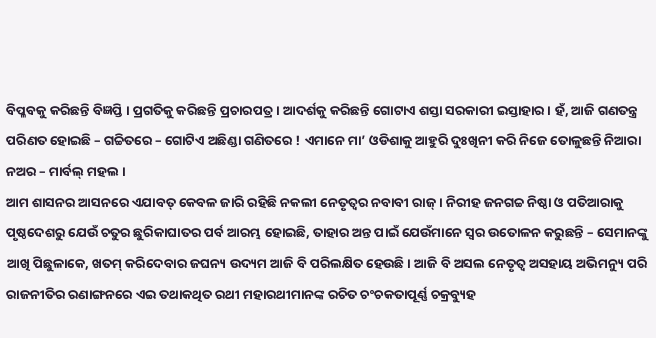ବିପ୍ଳବକୁ କରିଛନ୍ତି ବିଜ୍ଞପ୍ତି । ପ୍ରଗତିକୁ କରିଛନ୍ତି ପ୍ରଚାରପତ୍ର । ଆଦର୍ଶକୁ କରିଛନ୍ତି ଗୋଟାଏ ଶସ୍ତା ସରକାରୀ ଇସ୍ତାହାର । ହଁ, ଆଜି ଗଣତନ୍ତ୍ର ପରିଣତ ହୋଇଛି – ଗଚ୍ଚିତରେ – ଗୋଟିଏ ଅଛିଣ୍ଡା ଗଣିତରେ ! ଏମାନେ ମା’ ଓଡିଶାକୁ ଆହୁରି ଦୁଃଖିନୀ କରି ନିଜେ ତୋଳୁଛନ୍ତି ନିଆରା ନଅର – ମାର୍ବଲ୍ ମହଲ ।
ଆମ ଶାସନର ଆସନରେ ଏଯାବତ୍ କେବଳ ଜାରି ରହିଛି ନକଲୀ ନେତୃତ୍ୱର ନବାବୀ ରାଜ୍ । ନିରୀହ ଜନଗଚ୍ଚ ନିଷ୍ଠା ଓ ପତିଆରାକୁ ପୃଷ୍ଠଦେଶରୁ ଯେଉଁ ଚତୁର ଛୁରିକାଘାତର ପର୍ବ ଆରମ୍ଭ ହୋଇଛି, ତାହାର ଅନ୍ତ ପାଇଁ ଯେଉଁମାନେ ସ୍ୱର ଉତୋଳନ କରୁଛନ୍ତି – ସେମାନଙ୍କୁ ଆଖି ପିଛୁଳାକେ, ଖତମ୍ କରିଦେବାର ଜଘନ୍ୟ ଉଦ୍ୟମ ଆଜି ବି ପରିଲକ୍ଷିତ ହେଉଛି । ଆଜି ବି ଅସଲ ନେତୃତ୍ୱ ଅସହାୟ ଅଭିମନ୍ୟୁ ପରି ରାଜନୀତିର ରଣାଙ୍ଗନରେ ଏଇ ତଥାକଥିତ ରଥୀ ମହାରଥୀମାନଙ୍କ ରଚିତ ଚଂଚକତାପୂର୍ଣ୍ଣ ଚକ୍ରବ୍ୟୁହ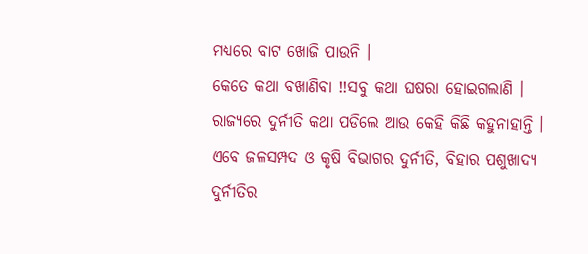ମଧ୍ୟରେ ବାଟ ଖୋଜି ପାଉନି ।
କେତେ କଥା ବଖାଣିବା !!ସବୁ କଥା ଘଷରା ହୋଇଗଲାଣି । ରାଜ୍ୟରେ ଦୁର୍ନୀତି କଥା ପଡିଲେ ଆଉ କେହି କିଛି କହୁନାହାନ୍ତି । ଏବେ ଜଳସମ୍ପଦ ଓ କୃଷି ବିଭାଗର ଦୁର୍ନୀତି, ବିହାର ପଶୁଖାଦ୍ୟ ଦୁର୍ନୀତିର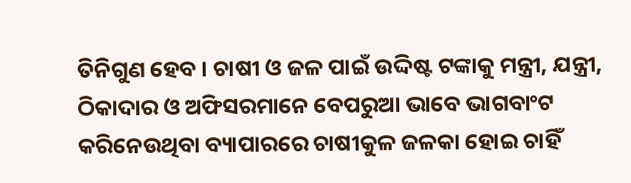ତିନିଗୁଣ ହେବ । ଚାଷୀ ଓ ଜଳ ପାଇଁ ଉଦ୍ଦିଷ୍ଟ ଟଙ୍କାକୁ ମନ୍ତ୍ରୀ, ଯନ୍ତ୍ରୀ, ଠିକାଦାର ଓ ଅଫିସରମାନେ ବେପରୁଆ ଭାବେ ଭାଗବାଂଟ କରିନେଉଥିବା ବ୍ୟାପାରରେ ଚାଷୀକୁଳ ଜଳକା ହୋଇ ଚାହିଁ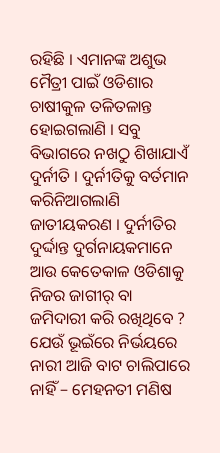ରହିଛି । ଏମାନଙ୍କ ଅଶୁଭ ମୈତ୍ରୀ ପାଇଁ ଓଡିଶାର ଚାଷୀକୁଳ ତଳିତଳାନ୍ତ ହୋଇଗଲାଣି । ସବୁ ବିଭାଗରେ ନଖଠୁ ଶିଖାଯାଏଁ ଦୁର୍ନୀତି । ଦୁର୍ନୀତିକୁ ବର୍ତମାନ କରିନିଆଗଲାଣି ଜାତୀୟକରଣ । ଦୁର୍ନୀତିର ଦୁର୍ଦ୍ଦାନ୍ତ ଦୁର୍ଗନାୟକମାନେ ଆଉ କେତେକାଳ ଓଡିଶାକୁ ନିଜର ଜାଗୀର୍ ବା ଜମିଦାରୀ କରି ରଖିଥିବେ ? ଯେଉଁ ଭୂଇଁରେ ନିର୍ଭୟରେ ନାରୀ ଆଜି ବାଟ ଚାଲିପାରେ ନାହିଁ – ମେହନତୀ ମଣିଷ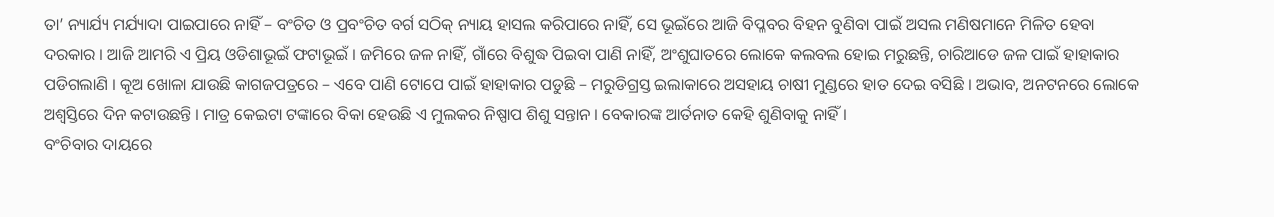ତା’ ନ୍ୟାର୍ଯ୍ୟ ମର୍ଯ୍ୟାଦା ପାଇପାରେ ନାହିଁ – ବଂଚିତ ଓ ପ୍ରବଂଚିତ ବର୍ଗ ସଠିକ୍ ନ୍ୟାୟ ହାସଲ କରିପାରେ ନାହିଁ, ସେ ଭୂଇଁରେ ଆଜି ବିପ୍ଳବର ବିହନ ବୁଣିବା ପାଇଁ ଅସଲ ମଣିଷମାନେ ମିଳିତ ହେବା ଦରକାର । ଆଜି ଆମରି ଏ ପ୍ରିୟ ଓଡିଶାଭୂଇଁ ଫଟାଭୂଇଁ । ଜମିରେ ଜଳ ନାହିଁ, ଗାଁରେ ବିଶୁଦ୍ଧ ପିଇବା ପାଣି ନାହିଁ, ଅଂଶୁଘାତରେ ଲୋକେ କଲବଲ ହୋଇ ମରୁଛନ୍ତି, ଚାରିଆଡେ ଜଳ ପାଇଁ ହାହାକାର ପଡିଗଲାଣି । କୂଅ ଖୋଳା ଯାଉଛି କାଗଜପତ୍ରରେ – ଏବେ ପାଣି ଟୋପେ ପାଇଁ ହାହାକାର ପଡୁଛି – ମରୁଡିଗ୍ରସ୍ତ ଇଲାକାରେ ଅସହାୟ ଚାଷୀ ମୁଣ୍ଡରେ ହାତ ଦେଇ ବସିଛି । ଅଭାବ, ଅନଟନରେ ଲୋକେ ଅଶ୍ୱସ୍ତିରେ ଦିନ କଟାଉଛନ୍ତି । ମାତ୍ର କେଇଟା ଟଙ୍କାରେ ବିକା ହେଉଛି ଏ ମୁଲକର ନିଷ୍ପାପ ଶିଶୁ ସନ୍ତାନ । ବେକାରଙ୍କ ଆର୍ତନାତ କେହି ଶୁଣିବାକୁ ନାହିଁ ।
ବଂଚିବାର ଦାୟରେ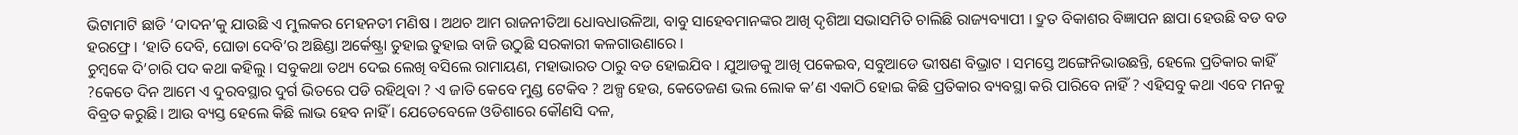ଭିଟାମାଟି ଛାଡି ‘ଦାଦନ’କୁ ଯାଉଛି ଏ ମୁଲକର ମେହନତୀ ମଣିଷ । ଅଥଚ ଆମ ରାଜନୀତିଆ ଧୋବଧାଉଳିଆ, ବାବୁ ସାହେବମାନଙ୍କର ଆଖି ଦୃଶିଆ ସଭାସମିତି ଚାଲିଛି ରାଜ୍ୟବ୍ୟାପୀ । ଦ୍ରୁତ ବିକାଶର ବିଜ୍ଞାପନ ଛାପା ହେଉଛି ବଡ ବଡ ହରଫ୍ରେ । ‘ହାତି ଦେବି, ଘୋଡା ଦେବି’ର ଅଛିଣ୍ଡା ଅର୍କେଷ୍ଟ୍ରା ତୁହାଇ ତୁହାଇ ବାଜି ଉଠୁଛି ସରକାରୀ କଳଗାଉଣାରେ ।
ଚୁମ୍ବକେ ଦି’ଚାରି ପଦ କଥା କହିଲୁ । ସବୁକଥା ତଥ୍ୟ ଦେଇ ଲେଖି ବସିଲେ ରାମାୟଣ, ମହାଭାରତ ଠାରୁ ବଡ ହୋଇଯିବ । ଯୁଆଡକୁ ଆଖି ପକେଇବ, ସବୁଆଡେ ଭୀଷଣ ବିଭ୍ରାଟ । ସମସ୍ତେ ଅଙ୍ଗେନିଭାଉଛନ୍ତି, ହେଲେ ପ୍ରତିକାର କାହିଁ ?କେତେ ଦିନ ଆମେ ଏ ଦୁରବସ୍ଥାର ଦୁର୍ଗ ଭିତରେ ପଡି ରହିଥିବା ? ଏ ଜାତି କେବେ ମୁଣ୍ଡ ଟେକିବ ? ଅଳ୍ପ ହେଉ, କେତେଜଣ ଭଲ ଲୋକ କ’ଣ ଏକାଠି ହୋଇ କିଛି ପ୍ରତିକାର ବ୍ୟବସ୍ଥା କରି ପାରିବେ ନାହିଁ ? ଏହିସବୁ କଥା ଏବେ ମନକୁ ବିବ୍ରତ କରୁଛି । ଆଉ ବ୍ୟସ୍ତ ହେଲେ କିଛି ଲାଭ ହେବ ନାହିଁ । ଯେତେବେଳେ ଓଡିଶାରେ କୌଣସି ଦଳ,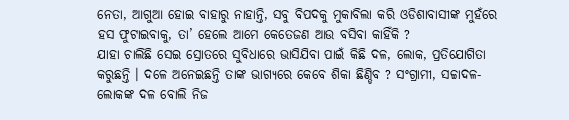ନେତା, ଆଗୁଆ ହୋଇ ବାହାରୁ ନାହାନ୍ତି, ସବୁ ବିପଦକୁ ମୁକାବିଲା କରି ଓଡିଶାବାସୀଙ୍କ ମୁହଁରେ ହସ ଫୁଟାଇବାକୁ, ତା’ ହେଲେ ଆମେ କେତେଜଣ ଆଉ ବସିବା କାହିଁକି ?
ଯାହା ଚାଲିଛି ସେଇ ସ୍ରୋତରେ ସୁବିଧାରେ ଭାସିଯିବା ପାଇଁ କିଛି ଦଳ, ଲୋକ, ପ୍ରତିଯୋଗିତା କରୁଛନ୍ତି । ଦଳେ ଅନେଇଛନ୍ତି ତାଙ୍କ ଭାଗ୍ୟରେ କେବେ ଶିକା ଛିଣ୍ଡିବ ? ସଂଗ୍ରାମୀ, ସଚ୍ଚାଦଳ- ଲୋକଙ୍କ ଦଳ ବୋଲି ନିଜ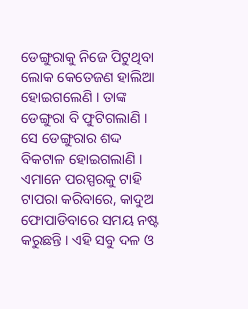ଡେଙ୍ଗୁରାକୁ ନିଜେ ପିଟୁଥିବା ଲୋକ କେତେଜଣ ହାଲିଆ ହୋଇଗଲେଣି । ତାଙ୍କ ଡେଙ୍ଗୁରା ବି ଫୁଟିଗଲାଣି । ସେ ଡେଙ୍ଗୁରାର ଶଦ୍ଦ ବିକଟାଳ ହୋଇଗଲାଣି । ଏମାନେ ପରସ୍ପରକୁ ଟାହି ଟାପରା କରିବାରେ, କାଦୁଅ ଫୋପାଡିବାରେ ସମୟ ନଷ୍ଟ କରୁଛନ୍ତି । ଏହି ସବୁ ଦଳ ଓ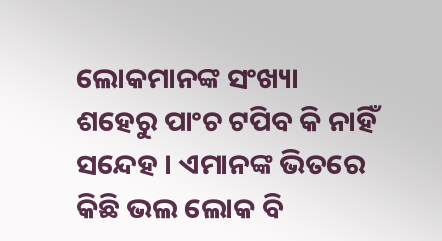ଲୋକମାନଙ୍କ ସଂଖ୍ୟା ଶହେରୁ ପାଂଚ ଟପିବ କି ନାହିଁ ସନ୍ଦେହ । ଏମାନଙ୍କ ଭିତରେ କିଛି ଭଲ ଲୋକ ବି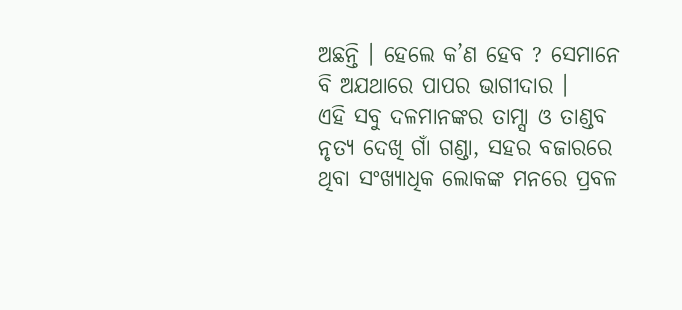ଅଛନ୍ତି । ହେଲେ କ’ଣ ହେବ ? ସେମାନେ ବି ଅଯଥାରେ ପାପର ଭାଗୀଦାର ।
ଏହି ସବୁ ଦଳମାନଙ୍କର ତାମ୍ସା ଓ ତାଣ୍ଡବ ନୃତ୍ୟ ଦେଖି ଗାଁ ଗଣ୍ଡା, ସହର ବଜାରରେ ଥିବା ସଂଖ୍ୟାଧିକ ଲୋକଙ୍କ ମନରେ ପ୍ରବଳ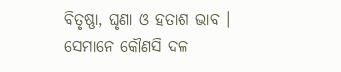ବିତୃଷ୍ଣା, ଘୃଣା ଓ ହତାଶ ଭାବ । ସେମାନେ କୌଣସି ଦଳ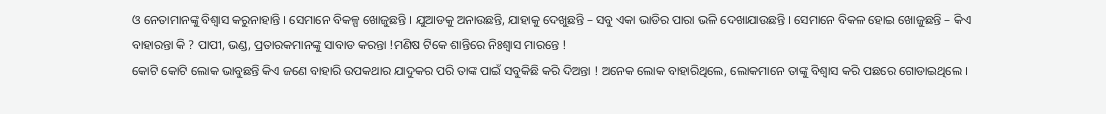ଓ ନେତାମାନଙ୍କୁ ବିଶ୍ୱାସ କରୁନାହାନ୍ତି । ସେମାନେ ବିକଳ୍ପ ଖୋଜୁଛନ୍ତି । ଯୁଆଡକୁ ଅନାଉଛନ୍ତି, ଯାହାକୁ ଦେଖୁଛନ୍ତି – ସବୁ ଏକା ଭାଡିର ପାରା ଭଳି ଦେଖାଯାଉଛନ୍ତି । ସେମାନେ ବିକଳ ହୋଇ ଖୋଜୁଛନ୍ତି – କିଏ ବାହାରନ୍ତା କି ? ପାପୀ, ଭଣ୍ଡ, ପ୍ରତାରକମାନଙ୍କୁ ସାବାଡ କରନ୍ତା !ମଣିଷ ଟିକେ ଶାନ୍ତିରେ ନିଃଶ୍ୱାସ ମାରନ୍ତେ !
କୋଟି କୋଟି ଲୋକ ଭାବୁଛନ୍ତି କିଏ ଜଣେ ବାହାରି ଉପକଥାର ଯାଦୁକର ପରି ତାଙ୍କ ପାଇଁ ସବୁକିଛି କରି ଦିଅନ୍ତା ! ଅନେକ ଲୋକ ବାହାରିଥିଲେ, ଲୋକମାନେ ତାଙ୍କୁ ବିଶ୍ୱାସ କରି ପଛରେ ଗୋଡାଇଥିଲେ ।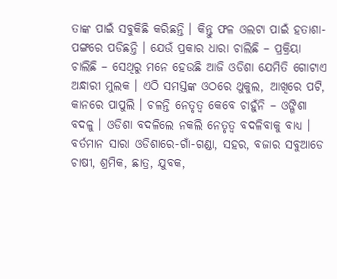ତାଙ୍କ ପାଇଁ ସବୁକିଛି କରିଛନ୍ତି । କିନ୍ତୁ ଫଳ ଓଲଟା ପାଇଁ ହତାଶା-ପଙ୍ଗରେ ପଡିଛନ୍ତି । ଯେଉଁ ପ୍ରକାର ଧାରା ଚାଲିଛି – ପ୍ରକ୍ରିୟା ଚାଲିଛି – ସେଥିରୁ ମନେ ହେଉଛି ଆଜି ଓଡିଶା ଯେମିତି ଗୋଟାଏ ଅନ୍ଧାରୀ ମୁଲକ । ଏଠି ସମସ୍ତଙ୍କ ଓଠରେ ଥୁକୁଲ, ଆଖିରେ ପଟି, କାନରେ ପାପୁଲି । ଚଳନ୍ତି ନେତୃତ୍ୱ କେବେ ଚାହୁଁନି – ଓଙ୍ଗିଶା ବଦଳୁ । ଓଡିଶା ବଦଳିଲେ ନକଲି ନେତୃତ୍ୱ ବଦଳିବାକୁ ବାଧ୍ୟ ।
ବର୍ତମାନ ସାରା ଓଡିଶାରେ-ଗାଁ-ଗଣ୍ଡା, ସହର, ବଜାର ସବୁଆଡେ ଚାଷୀ, ଶ୍ରମିକ, ଛାତ୍ର, ଯୁବକ,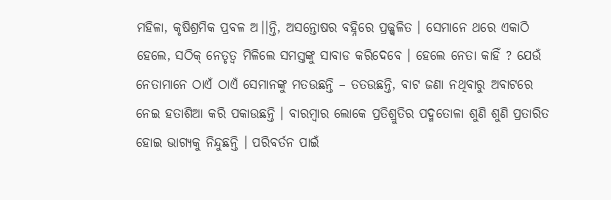ମହିଳା, କୃଷିଶ୍ରମିକ ପ୍ରବଳ ଅ।।ନ୍ତି, ଅସନ୍ତୋଷର ବହ୍ନିରେ ପ୍ରଜ୍ଜ୍ୱଳିତ । ସେମାନେ ଥରେ ଏକାଠି ହେଲେ, ସଠିକ୍ ନେତୃତ୍ୱ ମିଳିଲେ ସମସ୍ତଙ୍କୁ ସାବାଡ କରିଦେବେ । ହେଲେ ନେତା କାହିଁ ? ଯେଉଁ ନେତାମାନେ ଠାଏଁ ଠାଏଁ ସେମାନଙ୍କୁ ମତଉଛନ୍ତି – ତତଉଛନ୍ତି, ବାଟ ଜଣା ନଥିବାରୁ ଅବାଟରେ ନେଇ ହତାଶିଆ କରି ପକାଉଛନ୍ତି । ବାରମ୍ବାର ଲୋକେ ପ୍ରତିଶ୍ରୁତିର ପଦ୍ମତୋଳା ଶୁଣି ଶୁଣି ପ୍ରତାରିତ ହୋଇ ଭାଗ୍ୟକୁ ନିନ୍ଦୁଛନ୍ତି । ପରିବର୍ତନ ପାଇଁ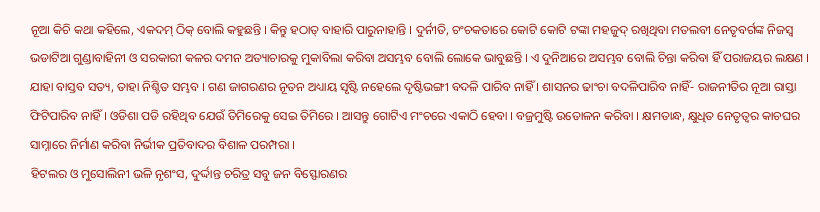ନୂଆ କିଚି କଥା କହିଲେ, ଏକଦମ୍ ଠିକ୍ ବୋଲି କହୁଛନ୍ତି । କିନ୍ତୁ ହଠାତ୍ ବାହାରି ପାରୁନାହାନ୍ତି । ଦୁର୍ନୀତି, ଚଂଚକତାରେ କୋଟି କୋଟି ଟଙ୍କା ମହଜୁଦ୍ ରଖିଥିବା ମତଲବୀ ନେତୃବର୍ଗଙ୍କ ନିଜସ୍ୱ ଭଡାଟିଆ ଗୁଣ୍ଡାବାହିନୀ ଓ ସରକାରୀ କଳର ଦମନ ଅତ୍ୟାଚାରକୁ ମୁକାବିଲା କରିବା ଅସମ୍ଭବ ବୋଲି ଲୋକେ ଭାବୁଛନ୍ତି । ଏ ଦୁନିଆରେ ଅସମ୍ଭବ ବୋଲି ଚିନ୍ତା କରିବା ହିଁ ପରାଜୟର ଲକ୍ଷଣ । ଯାହା ବାସ୍ତବ ସତ୍ୟ, ତାହା ନିଶ୍ଚିତ ସମ୍ଭବ । ଗଣ ଜାଗରଣର ନୂତନ ଅଧ୍ୟାୟ ସୃଷ୍ଟି ନହେଲେ ଦୃଷ୍ଟିଭଙ୍ଗୀ ବଦଳି ପାରିବ ନାହିଁ । ଶାସନର ଢାଂଚା ବଦଳିପାରିବ ନାହିଁ- ରାଜନୀତିର ନୂଆ ରାସ୍ତା ଫିଟିପାରିବ ନାହିଁ । ଓଡିଶା ପଡି ରହିଥିବ ଯେଉଁ ତିମିରେକୁ ସେଇ ତିମିରେ । ଆସନ୍ତୁ ଗୋଟିଏ ମଂଚରେ ଏକାଠି ହେବା । ବଜ୍ରମୁଷ୍ଟି ଉତୋଳନ କରିବା । କ୍ଷମତାନ୍ଧ, କ୍ଷୁଧିତ ନେତୃତ୍ୱର କାଚଘର ସାମ୍ନାରେ ନିର୍ମାଣ କରିବା ନିର୍ଭୀକ ପ୍ରତିବାଦର ବିଶାଳ ପରମ୍ପରା ।
ହିଟଲର ଓ ମୁସୋଲିନୀ ଭଳି ନୃଶଂସ, ଦୁର୍ଦ୍ଦାନ୍ତ ଚରିତ୍ର ସବୁ ଜନ ବିସ୍ଫୋରଣର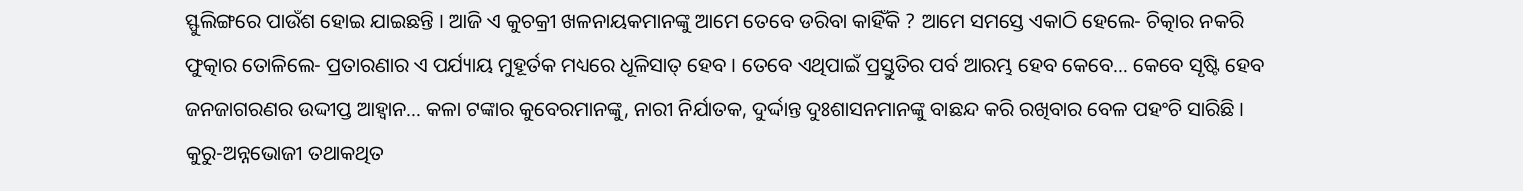ସ୍ଫୁଲିଙ୍ଗରେ ପାଉଁଶ ହୋଇ ଯାଇଛନ୍ତି । ଆଜି ଏ କୁଚକ୍ରୀ ଖଳନାୟକମାନଙ୍କୁ ଆମେ ତେବେ ଡରିବା କାହିଁକି ? ଆମେ ସମସ୍ତେ ଏକାଠି ହେଲେ- ଚିତ୍କାର ନକରି ଫୁତ୍କାର ତୋଳିଲେ- ପ୍ରତାରଣାର ଏ ପର୍ଯ୍ୟାୟ ମୁହୂର୍ତକ ମଧ୍ୟରେ ଧୂଳିସାତ୍ ହେବ । ତେବେ ଏଥିପାଇଁ ପ୍ରସ୍ତୁତିର ପର୍ବ ଆରମ୍ଭ ହେବ କେବେ… କେବେ ସୃଷ୍ଟି ହେବ ଜନଜାଗରଣର ଉଦ୍ଦୀପ୍ତ ଆହ୍ୱାନ… କଳା ଟଙ୍କାର କୁବେରମାନଙ୍କୁ, ନାରୀ ନିର୍ଯାତକ, ଦୁର୍ଦ୍ଦାନ୍ତ ଦୁଃଶାସନମାନଙ୍କୁ ବାଛନ୍ଦ କରି ରଖିବାର ବେଳ ପହଂଚି ସାରିଛି । କୁରୁ-ଅନ୍ନଭୋଜୀ ତଥାକଥିତ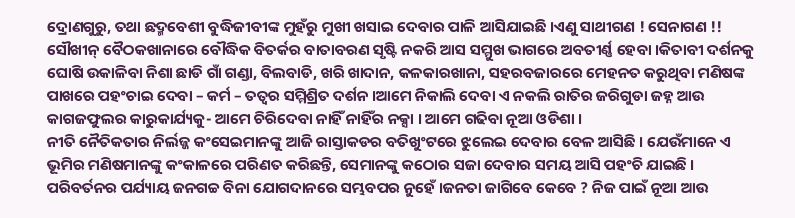ଦ୍ରୋଣଗୁରୁ, ତଥା ଛଦ୍ମବେଶୀ ବୁଦ୍ଧିଜୀବୀଙ୍କ ମୁହଁରୁ ମୁଖୀ ଖସାଇ ଦେବାର ପାଳି ଆସିଯାଇଛି ।ଏଣୁ ସାଥୀଗଣ ! ସେନାଗଣ !! ସୌଖୀନ୍ ବୈଠକଖାନାରେ ବୌଦ୍ଧିକ ବିତର୍କର ବାତାବରଣ ସୃଷ୍ଟି ନକରି ଆସ ସମ୍ମୁଖ ଭାଗରେ ଅବତୀର୍ଣ୍ଣ ହେବା ।କିତାବୀ ଦର୍ଶନକୁ ଘୋଷି ଉକାଳିବା ନିଶା ଛାଡି ଗାଁ ଗଣ୍ଡା, ବିଲବାଡି, ଖରି ଖାଦାନ, କଳକାରଖାନା, ସହରବଜାରରେ ମେହନତ କରୁଥିବା ମଣିଷଙ୍କ ପାଖରେ ପହଂଚାଇ ଦେବା – କର୍ମ – ତତ୍ୱର ସମ୍ମିଶ୍ରିତ ଦର୍ଶନ ।ଆମେ ନିକାଲି ଦେବା ଏ ନକଲି ରାତିର ଜରିଗୁଡା ଜହ୍ନ ଆଉ କାଗଜଫୁଲର କାରୁକାର୍ଯ୍ୟକୁ- ଆମେ ଚିରିଦେବା ନାହିଁ ନାହିଁର ନକ୍ସା । ଆମେ ଗଢିବା ନୂଆ ଓଡିଶା ।
ନୀତି ନୈତିକତାର ନିର୍ଲଜ୍ଜ କଂସେଇମାନଙ୍କୁ ଆଜି ରାସ୍ତାକଡର ବତିଖୁଂଟରେ ଝୁଲେଇ ଦେବାର ବେଳ ଆସିଛି । ଯେଉଁମାନେ ଏ ଭୂମିର ମଣିଷମାନଙ୍କୁ କଂକାଳରେ ପରିଣତ କରିଛନ୍ତି, ସେମାନଙ୍କୁ କଠୋର ସଜା ଦେବାର ସମୟ ଆସି ପହଂଚି ଯାଇଛି । ପରିବର୍ତନର ପର୍ଯ୍ୟାୟ ଜନଗଚ୍ଚ ବିନା ଯୋଗଦାନରେ ସମ୍ଭବପର ନୁହେଁ ।ଜନତା ଜାଗିବେ କେବେ ? ନିଜ ପାଇଁ ନୂଆ ଆଉ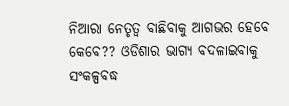ନିଆରା ନେତୃତ୍ୱ ବାଛିବାକୁ ଆଗଭର ହେବେ କେବେ?? ଓଡିଶାର ଭାଗ୍ୟ ବଦଳାଇବାକୁ ସଂକଳ୍ପବଦ୍ଧ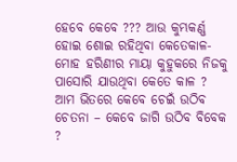ହେବେ କେବେ ??? ଆଉ କୁମ୍ଭକର୍ଣ୍ଣ ହୋଇ ଶୋଇ ରହିଥିବା କେତେକାଳ- ମୋହ ହରିଣୀର ମାୟା କୁହୁକରେ ନିଜକୁ ପାସୋରି ଯାଉଥିବା କେତେ କାଳ ? ଆମ ଭିତରେ କେବେ ଚେଇଁ ଉଠିବ ଚେତନା – କେବେ ଜାଗି ଉଠିବ ବିବେକ ?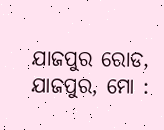ଯାଜପୁର ରୋଡ, ଯାଜପୁର, ମୋ :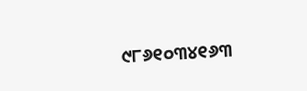୯୮୬୧୦୩୪୧୬୩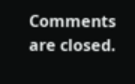Comments are closed.